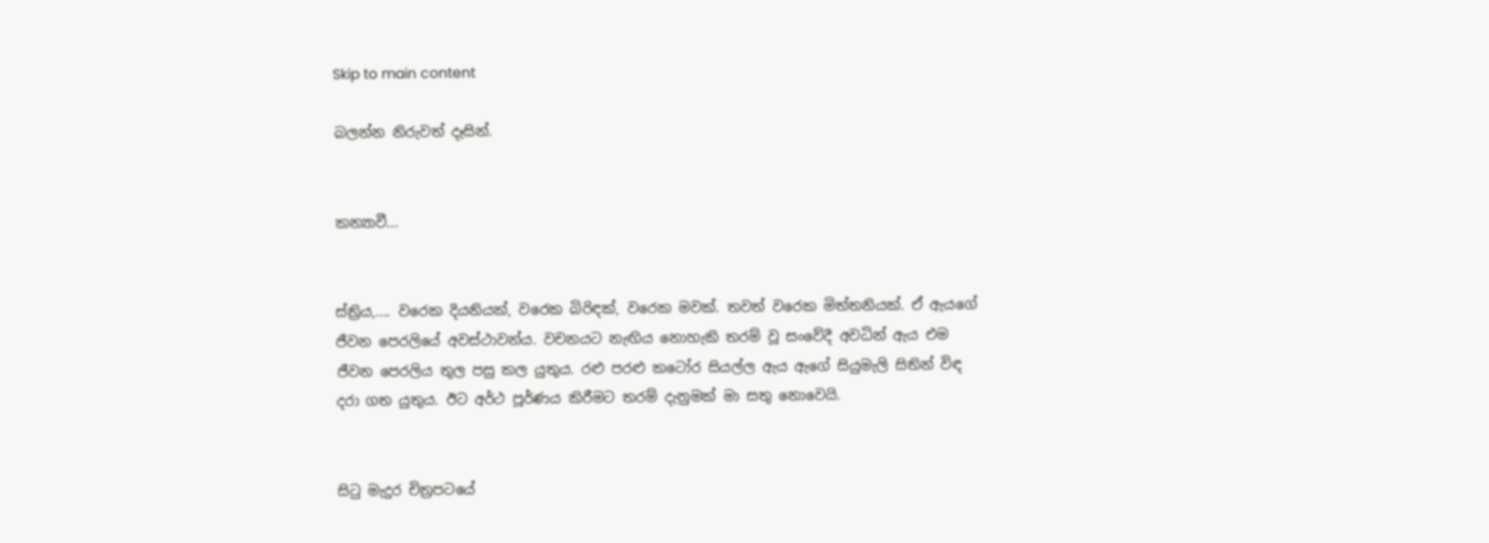Skip to main content

බලන්න නිරුවත් දෑසින්.


කන්‍යාවී...


ස්ත්‍රිය,.... වරෙක දියනියක්, වරෙක බිරිඳක්, වරෙක මවක්. තවත් වරෙක මිත්තනියක්. ඒ ඇයගේ ජීවන පෙරලියේ අවස්ථාවන්ය. වචනයට නැඟිය නොහැකි තරම් වූ සංවේදී අවධින් ඇය එම ජීවන පෙරලිය තුල පසු කල යුතුය. රළු පරළු කටෝර සියල්ල ඇය ඇගේ සියුමැලි සිතින් විඳ දරා ගත යුතුය. ඊට අර්ථ පූර්ණය කිරීමට තරම් දැනුමක් මා සතු නොවෙයි.


සිටු මැදුර චිත්‍රපටයේ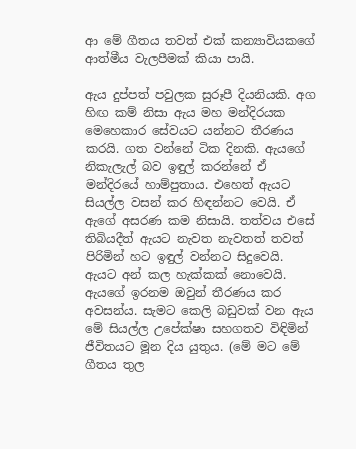ආ මේ ගීතය තවත් එක් කන්‍යාවියකගේ ආත්මීය වැලපීමක් කියා පායි.

ඇය දුප්පත් පවුලක සුරූපී දියනියකි. අග හිඟ කම් නිසා ඇය මහ මන්දිරයක මෙහෙකාර සේවයට යන්නට තීරණය කරයි. ගත වන්නේ ටික දිනකි. ඇයගේ නිකැලැල් බව ඉඳුල් කරන්නේ ඒ මන්දිරයේ හාම්පුතාය. එහෙත් ඇයට සියල්ල වසන් කර හිඳන්නට වෙයි. ඒ ඇගේ අසරණ කම නිසායි. තත්වය එසේ තිබියදීත් ඇයට නැවත නැවතත් තවත් පිරිමින් හට ඉඳුල් වන්නට සිදුවෙයි. ඇයට අන් කල හැක්කක් නොවෙයි. ඇයගේ ඉරනම ඔවුන් තීරණය කර අවසන්ය. සැමට කෙලි බඩුවක් වන ඇය මේ සියල්ල උපේක්ෂා සහගතව විඳිමින් ජීවිතයට මූන දිය යුතුය. (මේ මට මේ ගීතය තුල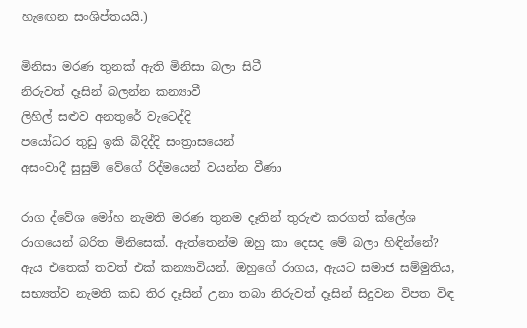හැඟෙන සංශිප්තයයි.)

මිනිසා මරණ තුනක් ඇති මිනිසා බලා සිටී
නිරුවත් දෑසින් බලන්න කන්‍යාවී
ලිහිල් සළුව අනතුරේ වැටෙද්දි
පයෝධර තුඩු ඉකි බිදිද්දි සංත්‍රාසයෙන්
අසංවාදී සුසුම් වේගේ රිද්මයෙන් වයන්න වීණා

රාග ද්වේශ මෝහ නැමති මරණ තුනම දෑතින් තුරුළු කරගත් ක්ලේශ රාගයෙන් බරිත මිනිසෙක්. ඇත්තෙන්ම ඔහු කා දෙසද මේ බලා හිඳින්නේ? ඇය එතෙක් තවත් එක් කන්‍යාවියන්. ඔහුගේ රාගය, ඇයට සමාජ සම්මුතිය, සභ්‍යත්ව නැමති කඩ තිර දෑසින් උනා තබා නිරුවත් දෑසින් සිදුවන විපත විඳ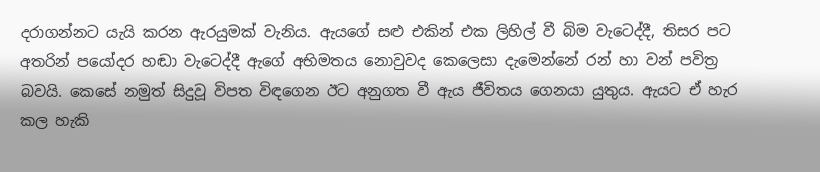දරාගන්නට යැයි කරන ඇරයුමක් වැනිය. ඇයගේ සළු එකින් එක ලිහිල් වී බිම වැටෙද්දී, තිසර පට අතරින් පයෝදර හඬා වැටෙද්දී ඇගේ අභිමතය නොවුවද කෙලෙසා දැමෙන්නේ රන් හා වන් පවිත්‍ර බවයි. කෙසේ නමුත් සිදුවූ විපත විඳගෙන ඊට අනුගත වී ඇය ජීවිතය ගෙනයා යුතුය. ඇයට ඒ හැර කල හැකි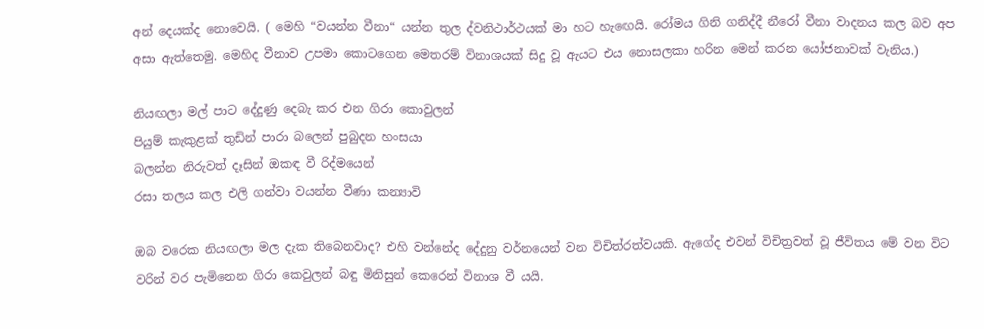අන් දෙයක්ද නොවෙයි. ( මෙහි “වයන්න වීනා“ යන්න තුල ද්වනිථාර්ථයක් මා හට හැඟෙයි. රෝමය ගිනි ගනිද්දී නීරෝ වීනා වාදනය කල බව අප අසා ඇත්තෙමු. මෙහිද වීනාව උපමා කොටගෙන‍ මෙතරම් විනාශයක් සිදු වූ ඇයට එය නොසලකා හරින මෙන් කරන යෝජනාවක් වැනිය.)

නියඟලා මල් පා‍ට දේදුණු දෙබැ කර එන ගිරා කොවුලන්
පියුම් කැකුළක් තුඩින් පාරා බලෙන් පුබුදන හංසයා
බලන්න නිරුවත් දෑසින් ඔකඳ වී රිද්මයෙන්
රසා තලය කල එලි ගන්වා වයන්න වීණා කන්‍යාවි

ඔබ වරෙක නියඟලා මල දැක තිබෙනවාද? එහි වන්නේද දේදුනු වර්නයෙන් වන විචිත්රත්වයකි. ඇගේද එවන් විචිත්‍රවත් වූ ජීවිතය මේ වන විට වරින් වර පැමිනෙන ගිරා කෙවුලන් බඳු මිනිසුන් කෙරෙන් විනාශ වී යයි.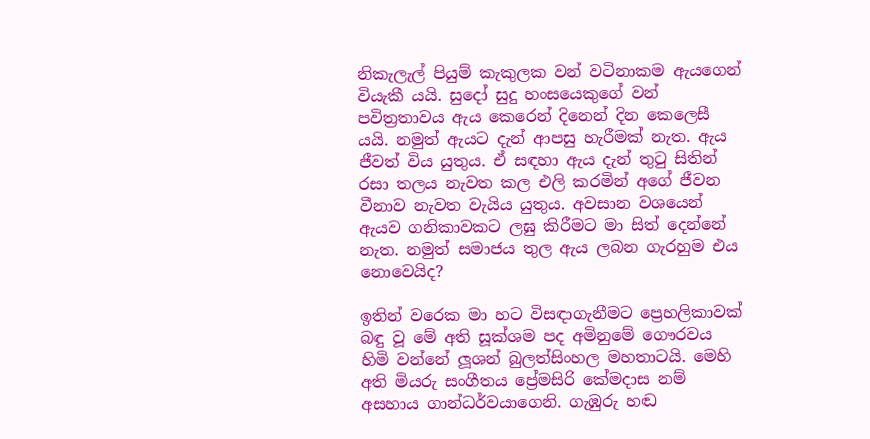නිකැලැල් පියුම් කැකුලක වන් වටිනාකම ඇයගෙන් වියැකී යයි. සුදෝ සුදු හංසයෙකුගේ වන් පවිත්‍රතාවය ඇය කෙරෙන් දිනෙන් දින කෙලෙසී යයි. නමුත් ඇයට දැන් ආපසු හැරීමක් නැත. ඇය ජීවත් විය යුතුය. ඒ සඳහා ඇය දැන් තුටු සිතින් රසා තලය නැවත කල එලි කරමින් අගේ ජීවන වීනාව නැවත වැයිය යුතුය. අවසාන වශයෙන් ඇයව ගනිකාවකට ලඝු කිරීමට මා සිත් දෙන්නේ නැත. නමුත් සමාජය තුල ඇය ලබන ගැරහුම එය නොවෙයිද?

ඉතින් වරෙක මා හට විසඳාගැනීමට ප්‍රෙහලිකාවක් බඳු වූ මේ අති සූක්ශම පද අමිනුමේ ගෞරවය හිමි වන්නේ ලූශන් බුලත්සිංහල මහතාටයි. මෙහි අති මියරු සංගීතය ප්‍රේමසිරි කේමදාස නම් අසහාය ගාන්ධර්වයාගෙනි. ගැඹුරු හඬ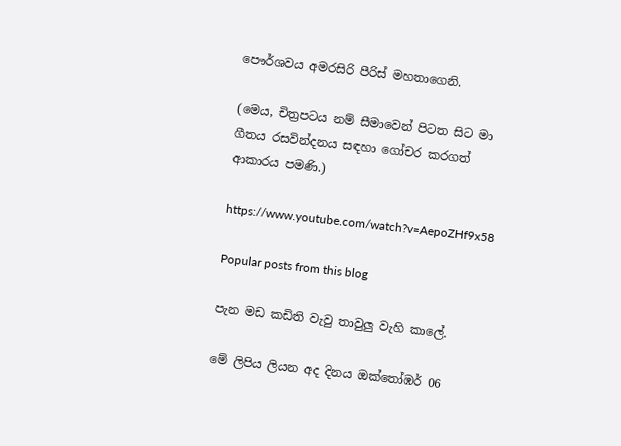පෞර්ශවය අමරසිරි පීරිස් මහතාගෙනි.

(මෙය, චිත්‍රපටය නම් සීමාවෙන් පිටත සිට මා ගීතය රසවින්දනය සඳහා ගෝචර කරගත් ආකාරය පමණි.)

https://www.youtube.com/watch?v=AepoZHf9x58

Popular posts from this blog

පැන මඩ කඩිති වැවු තාවුලු වැහි කාලේ.

මේ ලිපිය ලියන අද දිනය ඔක්තෝඹර් 06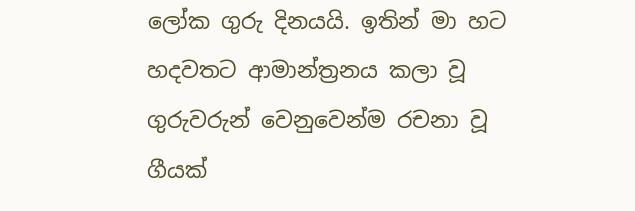ලෝක ගුරු දිනයයි. ඉතින් මා හට හදවතට ආමාන්ත්‍රනය කලා වූ ගුරුවරුන් වෙනුවෙන්ම රචනා වූ ගීයක්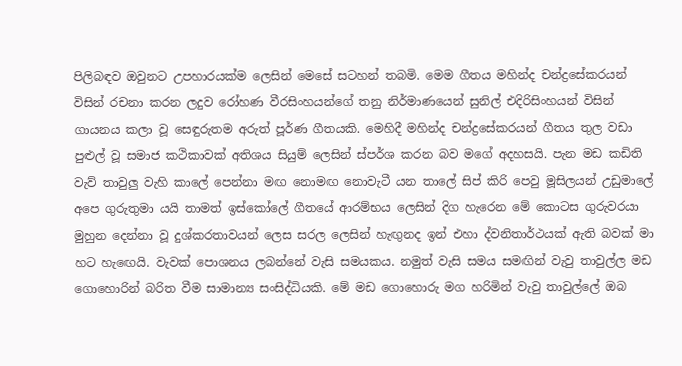පිලිබඳව ඔවුනට උපහාරයක්ම ලෙසින් මෙසේ සටහන් තබමි. මෙම ගීතය මහින්ද චන්ද්‍රසේකරයන් විසින් රචනා කරන ලදුව රෝහණ වීරසිංහයන්ගේ තනු නිර්මාණයෙන් සුනිල් එදිරිසිංහයන් විසින් ගායනය කලා වූ සෙඳුරුතම අරුත් පූර්ණ ගීතයකි. මෙහිදී මහින්ද චන්ද්‍රසේකරයන් ගීතය තුල වඩා පුළුල් වූ සමාජ කථිකාවක් අතිශය සියුම් ලෙසින් ස්පර්ශ කරන බව මගේ අදහසයි. පැන මඩ කඩිති වැව් තාවුලු වැහි කාලේ පෙන්නා මඟ නොමඟ නොවැටී යන තාලේ සිප් කිරි පෙවු මූසිලයන් උඩුමාලේ අපෙ ගුරුතුමා යයි තාමත් ඉස්කෝලේ ගීතයේ ආරම්භය ලෙසින් දිග හැරෙන මේ කොටස ගුරුවරයා මුහුන දෙන්නා වූ දුශ්කරතාවයන් ලෙස සරල ලෙසින් හැඟුනද ඉන් එහා ද්වනිතාර්ථයක් ඇති බවක් මා හට හැඟෙයි. වැවක් පොශනය ලබන්නේ වැසි සමයකය. නමුත් වැසි සමය සමඟින් වැවු තාවුල්ල මඩ ගොහොරින් බරිත වීම සාමාන්‍ය සංසිද්ධියකි. මේ මඩ ගොහොරු මග හරිමින් වැවු තාවුල්ලේ ඔබ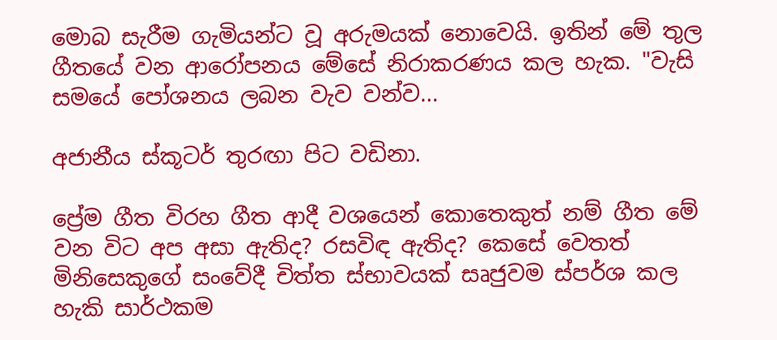මොබ සැරීම ගැමියන්ට වූ අරුමයක් නොවෙයි. ඉතින් මේ තුල ගීතයේ වන ආරෝපනය මේසේ නිරාකරණය කල හැක. "වැසි සමයේ පෝශනය ලබන වැව වන්ව...

අජානීය ස්කූටර් තුරඟා පිට වඩිනා.

ප්‍රේම ගීත විරහ ගීත ආදී වශයෙන් කොතෙකුත් නම් ගීත මේ වන විට අප අසා ඇතිද? රසවිඳ ඇතිද? කෙසේ වෙතත් මිනිසෙකුගේ සංවේදී චිත්ත ස්භාවයක් සෘජුවම ස්පර්ශ කල හැකි සාර්ථකම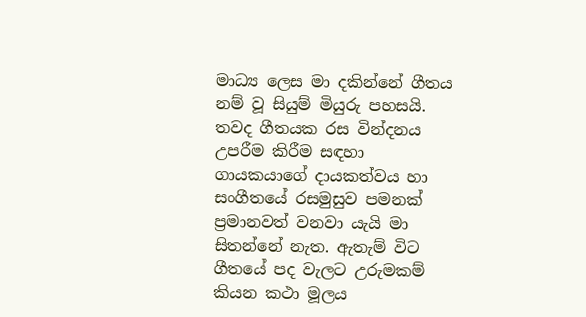මාධ්‍ය ලෙස මා දකින්නේ ගීතය නම් වූ සියුම් මියුරු පහසයි. තවද ගීතයක රස වින්දනය උපරීම කිරීම සඳහා ගායකයාගේ දායකත්වය හා සංගීතයේ රසමුසුව පමනක් ප්‍රමානවත් වනවා යැයි මා සිතන්නේ නැත. ඇතැම් විට ගීතයේ පද වැලට උරුමකම් කියන කථා මූලය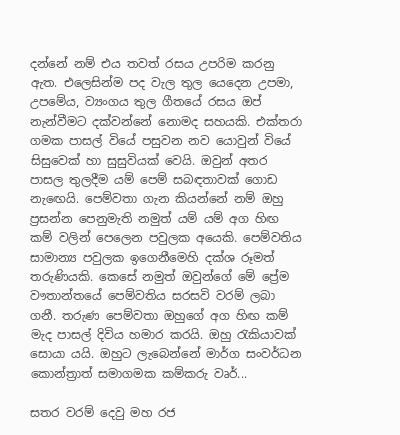දන්නේ නම් එය තවත් රසය උපරිම කරනු ඇත. එලෙසින්ම පද වැල තුල යෙදෙන උපමා, උපමේය, ව්‍යංගය තුල ගීතයේ රසය ඔප් නැන්වීමට දක්වන්නේ නොමද සහයකි. එක්තරා ගමක පාසල් වියේ පසුවන නව යොවුන් වියේ සිසුවෙක් හා සුසුවියක් වෙයි. ඔවුන් අතර පාසල තුලදීම යම් පෙම් සබඳතාවක් ගොඩ නැඟෙයි. පෙම්වතා ගැන කියන්නේ නම් ඔහු ප්‍රසන්න පෙනුමැති නමුත් යම් යම් අග හිඟ කම් වලින් පෙලෙන පවුලක අයෙකි. පෙම්වතිය සාමාන්‍ය පවුලක ඉගෙනීමෙහි දක්ශ රූමත් තරුණියකි. කෙසේ නමුත් ඔවුන්ගේ මේ ප්‍රේම වෟතාන්තයේ පෙම්වතිය සරසවි වරම් ලබා ගනී. තරුණ පෙම්වතා ඔහුගේ අග හිඟ කම් මැද පාසල් දිවිය හමාර කරයි. ඔහු රැකියාවක් සොයා යයි. ඔහුට ලැබෙන්නේ මාර්ග සංවර්ධන කොන්ත්‍රාත් සමාගමක කම්කරු වෘර්...

සතර වරම් දෙවු මහ රජ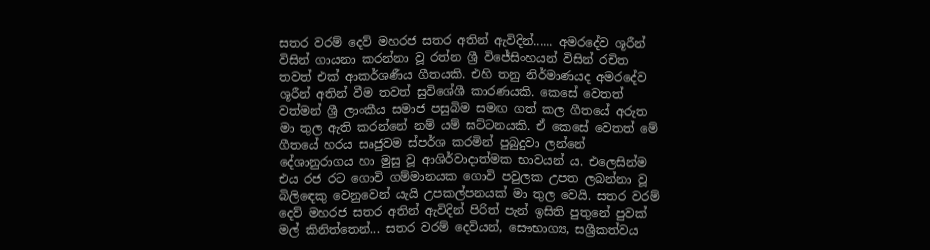සතර වරම් දෙව් මහරජ සතර අතින් ඇවිදින්...... අමරදේව ශූරීන් විසින් ගායනා කරන්නා වූ රත්න ශ්‍රී විජේසිංහයන් විසින් රචිත තවත් එක් ආකර්ශණීය ගීතයකි. එහි තනු නිර්මාණයද අමරදේව ශූරීන් අතින් වීම තවත් සුවිශේශී කාරණයකි. කෙසේ වෙතත් වත්මන් ශ්‍රී ලාංකීය සමාජ පසුබිම සමඟ ගත් කල ගීත‍යේ අරුත මා තුල ඇති කරන්නේ නම් යම් ඝට්ටනයකි. ඒ කෙසේ වෙතත් මේ ගීතයේ හරය සෘජුවම ස්පර්ශ කරමින් පුබුදුවා ලන්නේ දේශානුරාගය හා මුසු වූ ආශිර්වාදාත්මක භාවයන් ය. එලෙසින්ම එය රජ රට ගොවි ගම්මානයක ගොවි පවුලක උපත ලබන්නා වූ බිලිඳෙකු වෙනුවෙන් යැයි උපකල්පනයක් මා තුල වෙයි. සතර වරම් දෙව් මහරජ සතර අතින් ඇවිදින් පිරිත් පැන් ඉසිති පුතුනේ පුවක් මල් කිනිත්තෙන්... සතර වරම් දෙවියන්, සෞභාග්‍ය, සශ්‍රීකත්වය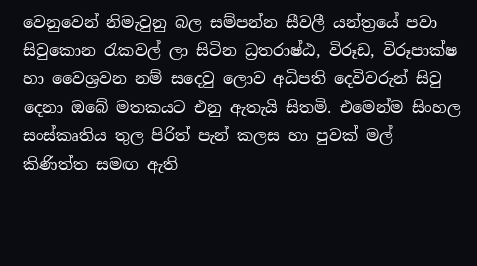වෙනුවෙන් නිමැවුනු බල සම්පන්න සීවලී යන්ත්‍රයේ පවා සිවුකොන රැකවල් ලා සිටින ධ්‍රතරාෂ්ඨ, විරූඩ, විරූපාක්ෂ හා වෛශ්‍රවන නම් සදෙවු ලොව අධිපති දෙවිවරුන් සිවු දෙනා ඔබේ මතකයට එනු ඇතැයි සිතමි. එමෙන්ම සිංහල සංස්කෘතිය තුල පිරිත් පැන් කලස හා පුවක් මල් කිණිත්ත සමඟ ඇති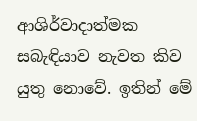ආශිර්වාදාත්මක සබැඳියාව නැවත කිව යුතු නොවේ. ඉතින් මේ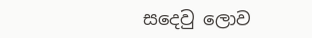සදෙවු ලොව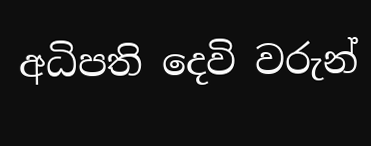අධිපති දෙවි වරුන්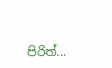පිරිත්...